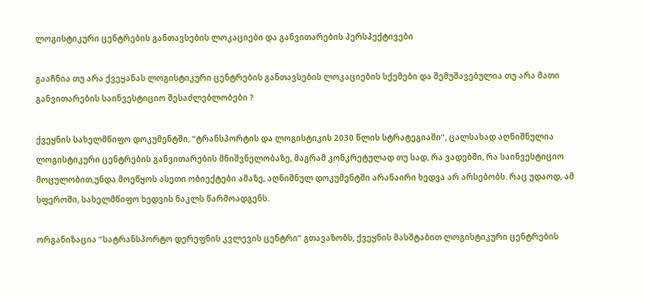ლოგისტიკური ცენტრების განთავსების ლოკაციები და განვითარების პერსპექტივები

გააჩნია თუ არა ქვეყანას ლოგისტიკური ცენტრების განთავსების ლოკაციების სქემები და შემუშავებულია თუ არა მათი განვითარების საინვესტიციო შესაძლებლობები ?

ქვეყნის სახელმწიფო დოკუმენტში, “ტრანსპორტის და ლოგისტიკის 2030 წლის სტრატეგიაში”, ცალსახად აღნიშნულია ლოგისტიკური ცენტრების განვითარების მნიშვნელობაზე, მაგრამ კონკრეტულად თუ სად, რა ვადებში, რა საინვესტიციო მოცულობით,უნდა მოეწყოს ასეთი ობიექტები ამაზე, აღნიშნულ დოკუმენტში არანაირი ხედვა არ არსებობს. რაც უდაოდ, ამ სფეროში, სახელმწიფო ხედვის ნაკლს წარმოადგენს.

ორგანიზაცია “სატრანსპორტო დერეფნის კვლევის ცენტრი” გთავაზობს, ქვეყნის მასშტაბით ლოგისტიკური ცენტრების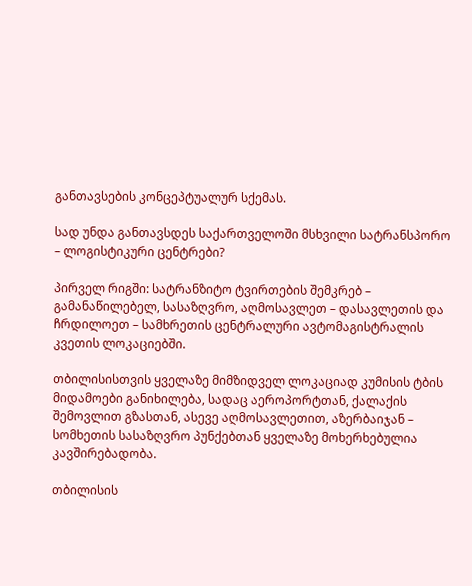განთავსების კონცეპტუალურ სქემას.

სად უნდა განთავსდეს საქართველოში მსხვილი სატრანსპორო – ლოგისტიკური ცენტრები?

პირველ რიგში: სატრანზიტო ტვირთების შემკრებ – გამანაწილებელ, სასაზღვრო, აღმოსავლეთ – დასავლეთის და ჩრდილოეთ – სამხრეთის ცენტრალური ავტომაგისტრალის კვეთის ლოკაციებში.

თბილისისთვის ყველაზე მიმზიდველ ლოკაციად კუმისის ტბის მიდამოები განიხილება, სადაც აეროპორტთან, ქალაქის შემოვლით გზასთან, ასევე აღმოსავლეთით, აზერბაიჯან – სომხეთის სასაზღვრო პუნქებთან ყველაზე მოხერხებულია კავშირებადობა.

თბილისის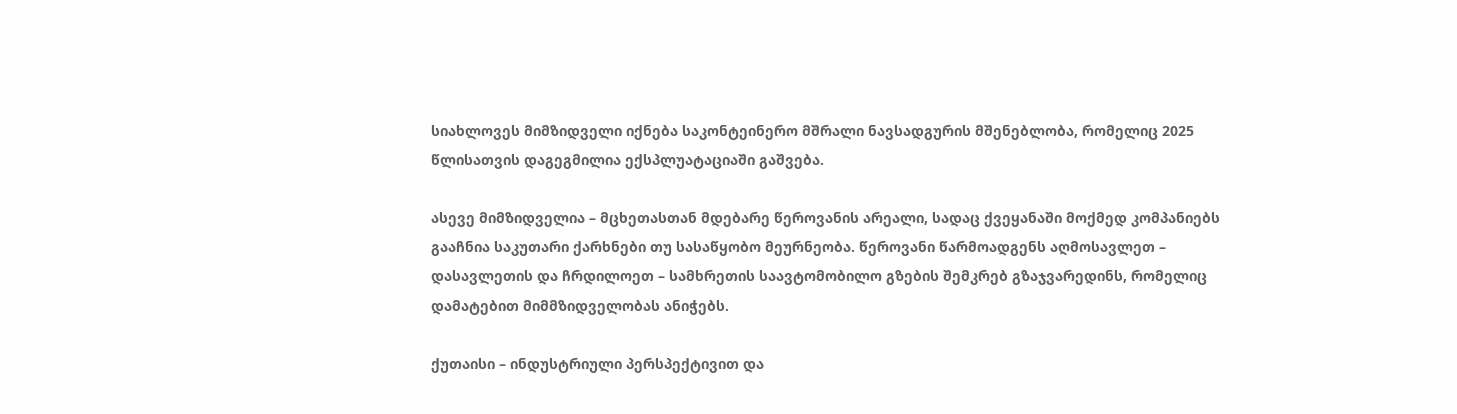სიახლოვეს მიმზიდველი იქნება საკონტეინერო მშრალი ნავსადგურის მშენებლობა, რომელიც 2025 წლისათვის დაგეგმილია ექსპლუატაციაში გაშვება.

ასევე მიმზიდველია – მცხეთასთან მდებარე წეროვანის არეალი, სადაც ქვეყანაში მოქმედ კომპანიებს გააჩნია საკუთარი ქარხნები თუ სასაწყობო მეურნეობა. წეროვანი წარმოადგენს აღმოსავლეთ – დასავლეთის და ჩრდილოეთ – სამხრეთის საავტომობილო გზების შემკრებ გზაჯვარედინს, რომელიც დამატებით მიმმზიდველობას ანიჭებს.

ქუთაისი – ინდუსტრიული პერსპექტივით და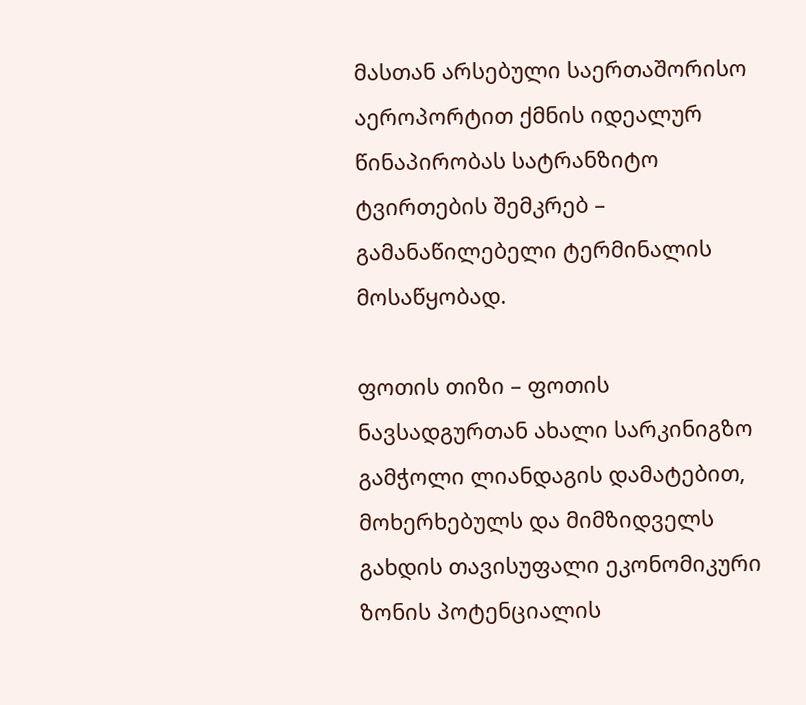მასთან არსებული საერთაშორისო აეროპორტით ქმნის იდეალურ წინაპირობას სატრანზიტო ტვირთების შემკრებ – გამანაწილებელი ტერმინალის მოსაწყობად.

ფოთის თიზი – ფოთის ნავსადგურთან ახალი სარკინიგზო გამჭოლი ლიანდაგის დამატებით, მოხერხებულს და მიმზიდველს გახდის თავისუფალი ეკონომიკური ზონის პოტენციალის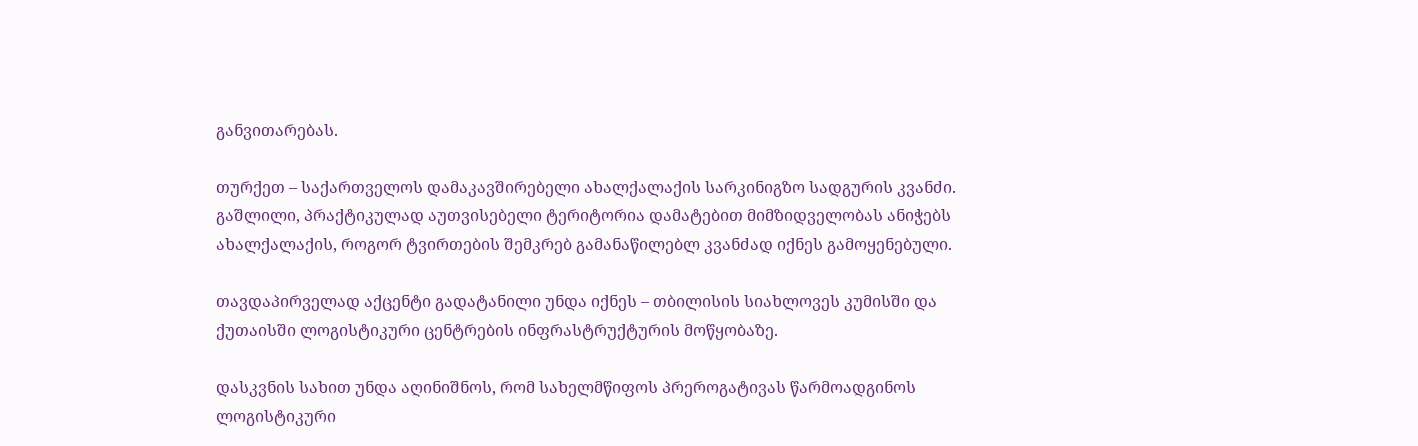განვითარებას.

თურქეთ – საქართველოს დამაკავშირებელი ახალქალაქის სარკინიგზო სადგურის კვანძი. გაშლილი, პრაქტიკულად აუთვისებელი ტერიტორია დამატებით მიმზიდველობას ანიჭებს ახალქალაქის, როგორ ტვირთების შემკრებ გამანაწილებლ კვანძად იქნეს გამოყენებული.

თავდაპირველად აქცენტი გადატანილი უნდა იქნეს – თბილისის სიახლოვეს კუმისში და ქუთაისში ლოგისტიკური ცენტრების ინფრასტრუქტურის მოწყობაზე.

დასკვნის სახით უნდა აღინიშნოს, რომ სახელმწიფოს პრეროგატივას წარმოადგინოს ლოგისტიკური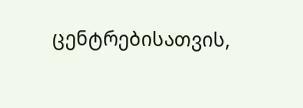ცენტრებისათვის,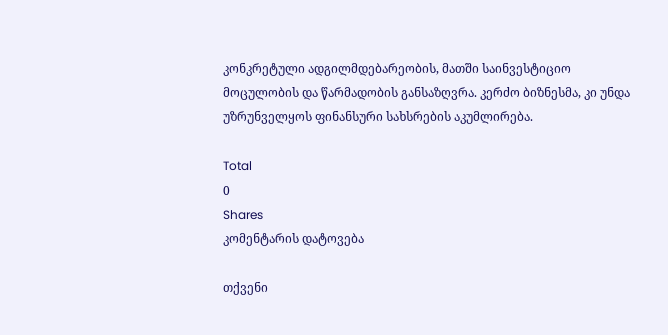კონკრეტული ადგილმდებარეობის, მათში საინვესტიციო მოცულობის და წარმადობის განსაზღვრა. კერძო ბიზნესმა, კი უნდა უზრუნველყოს ფინანსური სახსრების აკუმლირება.

Total
0
Shares
კომენტარის დატოვება

თქვენი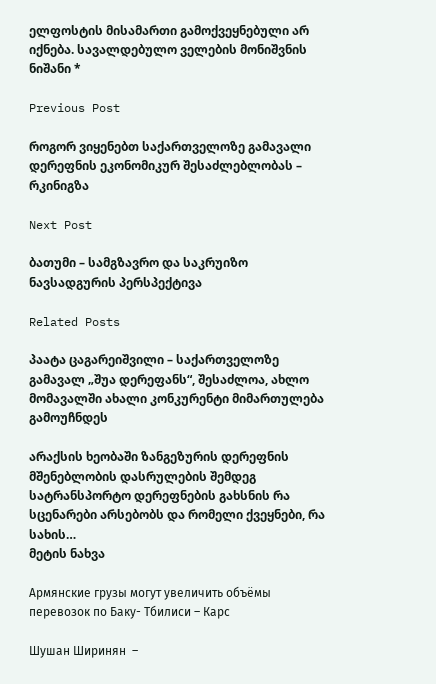ელფოსტის მისამართი გამოქვეყნებული არ იქნება. სავალდებულო ველების მონიშვნის ნიშანი *

Previous Post

როგორ ვიყენებთ საქართველოზე გამავალი დერეფნის ეკონომიკურ შესაძლებლობას – რკინიგზა

Next Post

ბათუმი – სამგზავრო და საკრუიზო ნავსადგურის პერსპექტივა

Related Posts

პაატა ცაგარეიშვილი – საქართველოზე გამავალ „შუა დერეფანს“, შესაძლოა, ახლო მომავალში ახალი კონკურენტი მიმართულება გამოუჩნდეს

არაქსის ხეობაში ზანგეზურის დერეფნის მშენებლობის დასრულების შემდეგ სატრანსპორტო დერეფნების გახსნის რა სცენარები არსებობს და რომელი ქვეყნები, რა სახის…
მეტის ნახვა

Армянские грузы могут увеличить объёмы перевозок по Баку- Тбилиси – Карс

Шушан Ширинян  –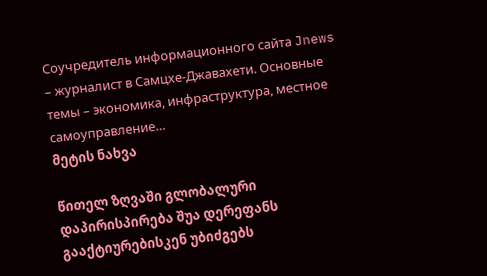Соучредитель информационного сайта Jnews – журналист в Самцхе-Джавахети. Основные темы – экономика, инфраструктура, местное самоуправление…
მეტის ნახვა

წითელ ზღვაში გლობალური დაპირისპირება შუა დერეფანს გააქტიურებისკენ უბიძგებს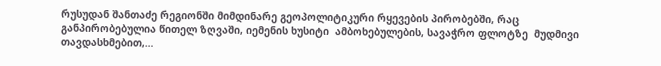რუსუდან შანთაძე რეგიონში მიმდინარე გეოპოლიტიკური რყევების პირობებში, რაც განპირობებულია წითელ ზღვაში, იემენის ხუსიტი  ამბოხებულების, სავაჭრო ფლოტზე  მუდმივი თავდასხმებით,…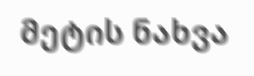მეტის ნახვა